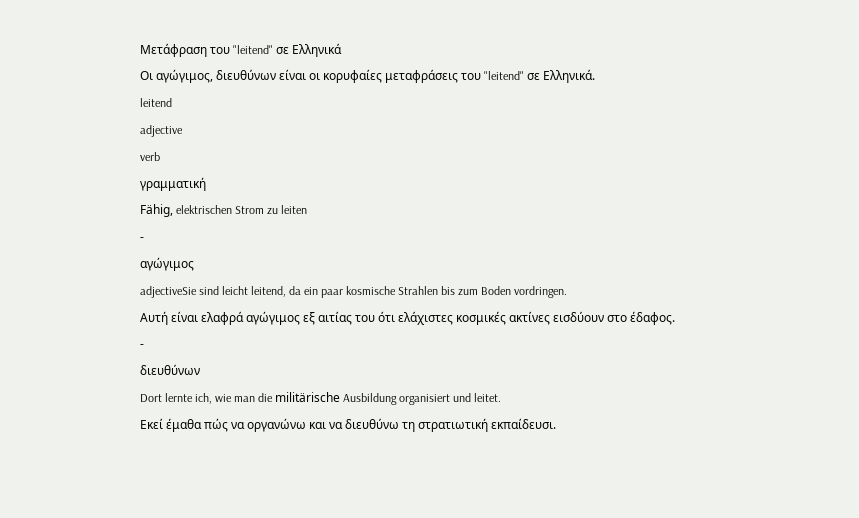Μετάφραση του "leitend" σε Ελληνικά
Οι αγώγιμος, διευθύνων είναι οι κορυφαίες μεταφράσεις του "leitend" σε Ελληνικά.
leitend
adjective
verb
γραμματική
Fähig, elektrischen Strom zu leiten
-
αγώγιμος
adjectiveSie sind leicht leitend, da ein paar kosmische Strahlen bis zum Boden vordringen.
Αυτή είναι ελαφρά αγώγιμος εξ αιτίας του ότι ελάχιστες κοσμικές ακτίνες εισδύουν στο έδαφος.
-
διευθύνων
Dort lernte ich, wie man die militärische Ausbildung organisiert und leitet.
Εκεί έμαθα πώς να οργανώνω και να διευθύνω τη στρατιωτική εκπαίδευσι.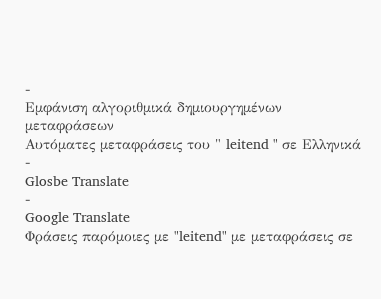-
Εμφάνιση αλγοριθμικά δημιουργημένων μεταφράσεων
Αυτόματες μεταφράσεις του " leitend " σε Ελληνικά
-
Glosbe Translate
-
Google Translate
Φράσεις παρόμοιες με "leitend" με μεταφράσεις σε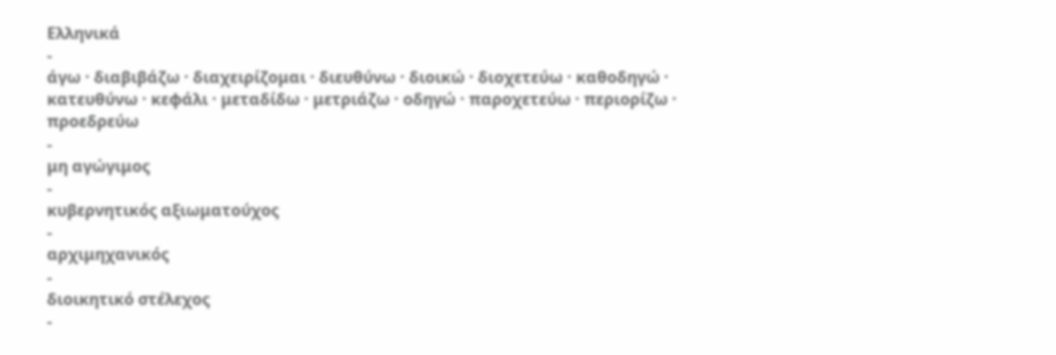Ελληνικά
-
άγω · διαβιβάζω · διαχειρίζομαι · διευθύνω · διοικώ · διοχετεύω · καθοδηγώ · κατευθύνω · κεφάλι · μεταδίδω · μετριάζω · οδηγώ · παροχετεύω · περιορίζω · προεδρεύω
-
μη αγώγιμος
-
κυβερνητικός αξιωματούχος
-
αρχιμηχανικός
-
διοικητικό στέλεχος
-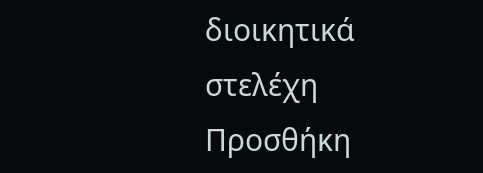διοικητικά στελέχη
Προσθήκη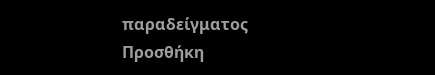παραδείγματος
Προσθήκη